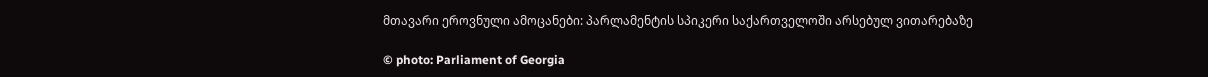მთავარი ეროვნული ამოცანები: პარლამენტის სპიკერი საქართველოში არსებულ ვითარებაზე

© photo: Parliament of Georgia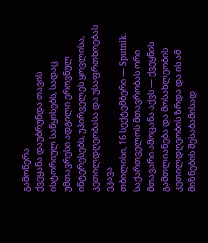გამოწერა
ქვეყანა დაუბრუნდა თავის ისტორიულ საწყისებს, სადაც უმთავრესი ადგილი ეროვნულ ინტერესებს, უპირველეს ყოვლისა, კეთილდღეობასა და უსაფრთხოებას ეკავა
თბილისი, 16 სექტემბერი — Sputnik. საქართველოს მთავრობას ორი მთავარი ამოცანა აქვს — ქვეყნის გამთლიანება და მოსახლეობის კეთილდღეობის ზრდა და ის ამ მიზნების შესაბამისად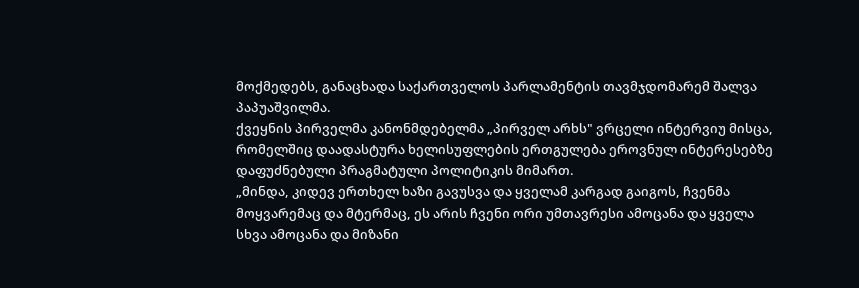მოქმედებს, განაცხადა საქართველოს პარლამენტის თავმჯდომარემ შალვა პაპუაშვილმა.
ქვეყნის პირველმა კანონმდებელმა „პირველ არხს" ვრცელი ინტერვიუ მისცა, რომელშიც დაადასტურა ხელისუფლების ერთგულება ეროვნულ ინტერესებზე დაფუძნებული პრაგმატული პოლიტიკის მიმართ.
„მინდა, კიდევ ერთხელ ხაზი გავუსვა და ყველამ კარგად გაიგოს, ჩვენმა მოყვარემაც და მტერმაც, ეს არის ჩვენი ორი უმთავრესი ამოცანა და ყველა სხვა ამოცანა და მიზანი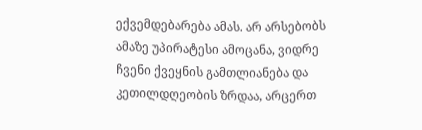ექვემდებარება ამას. არ არსებობს ამაზე უპირატესი ამოცანა, ვიდრე ჩვენი ქვეყნის გამთლიანება და კეთილდღეობის ზრდაა, არცერთ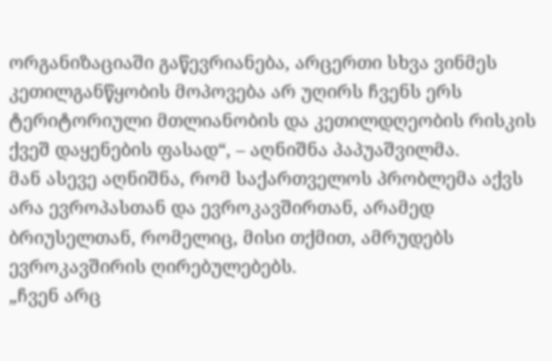ორგანიზაციაში გაწევრიანება, არცერთი სხვა ვინმეს კეთილგანწყობის მოპოვება არ უღირს ჩვენს ერს ტერიტორიული მთლიანობის და კეთილდღეობის რისკის ქვეშ დაყენების ფასად“, – აღნიშნა პაპუაშვილმა.
მან ასევე აღნიშნა, რომ საქართველოს პრობლემა აქვს არა ევროპასთან და ევროკავშირთან, არამედ ბრიუსელთან, რომელიც, მისი თქმით, ამრუდებს ევროკავშირის ღირებულებებს.
„ჩვენ არც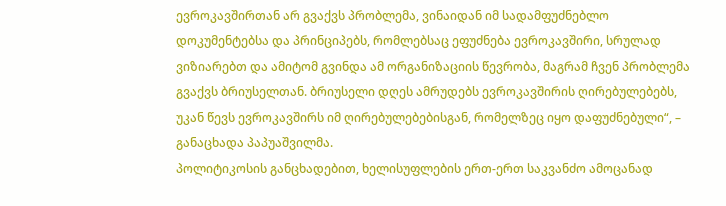ევროკავშირთან არ გვაქვს პრობლემა, ვინაიდან იმ სადამფუძნებლო დოკუმენტებსა და პრინციპებს, რომლებსაც ეფუძნება ევროკავშირი, სრულად ვიზიარებთ და ამიტომ გვინდა ამ ორგანიზაციის წევრობა, მაგრამ ჩვენ პრობლემა გვაქვს ბრიუსელთან. ბრიუსელი დღეს ამრუდებს ევროკავშირის ღირებულებებს, უკან წევს ევროკავშირს იმ ღირებულებებისგან, რომელზეც იყო დაფუძნებული“, – განაცხადა პაპუაშვილმა.
პოლიტიკოსის განცხადებით, ხელისუფლების ერთ-ერთ საკვანძო ამოცანად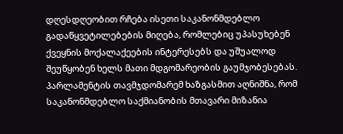დღესდღეობით რჩება ისეთი საკანონმდებლო გადაწყვეტილებების მიღება, რომლებიც უპასუხებენ ქვეყნის მოქალაქეების ინტერესებს და უშუალოდ შეუწყობენ ხელს მათი მდგომარეობის გაუმჯობესებას.
პარლამენტის თავმჯდომარემ ხაზგასმით აღნიშნა, რომ საკანონმდებლო საქმიანობის მთავარი მიზანია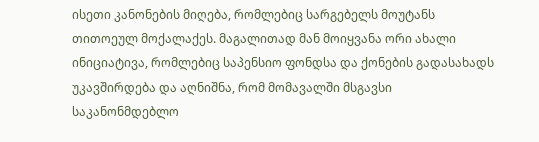ისეთი კანონების მიღება, რომლებიც სარგებელს მოუტანს თითოეულ მოქალაქეს. მაგალითად მან მოიყვანა ორი ახალი ინიციატივა, რომლებიც საპენსიო ფონდსა და ქონების გადასახადს უკავშირდება და აღნიშნა, რომ მომავალში მსგავსი საკანონმდებლო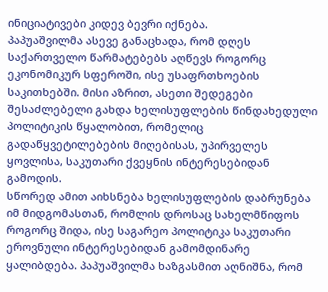ინიციატივები კიდევ ბევრი იქნება.
პაპუაშვილმა ასევე განაცხადა, რომ დღეს საქართველო წარმატებებს აღწევს როგორც ეკონომიკურ სფეროში, ისე უსაფრთხოების საკითხებში. მისი აზრით, ასეთი შედეგები შესაძლებელი გახდა ხელისუფლების წინდახედული პოლიტიკის წყალობით, რომელიც გადაწყვეტილებების მიღებისას, უპირველეს ყოვლისა, საკუთარი ქვეყნის ინტერესებიდან გამოდის.
სწორედ ამით აიხსნება ხელისუფლების დაბრუნება იმ მიდგომასთან, რომლის დროსაც სახელმწიფოს როგორც შიდა, ისე საგარეო პოლიტიკა საკუთარი ეროვნული ინტერესებიდან გამომდინარე ყალიბდება. პაპუაშვილმა ხაზგასმით აღნიშნა, რომ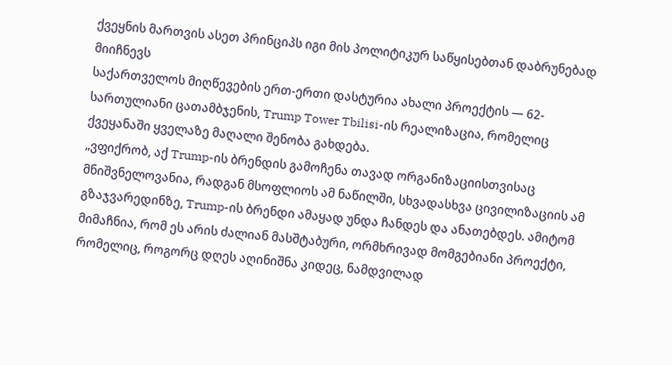ქვეყნის მართვის ასეთ პრინციპს იგი მის პოლიტიკურ საწყისებთან დაბრუნებად მიიჩნევს
საქართველოს მიღწევების ერთ-ერთი დასტურია ახალი პროექტის — 62-სართულიანი ცათამბჯენის, Trump Tower Tbilisi-ის რეალიზაცია, რომელიც ქვეყანაში ყველაზე მაღალი შენობა გახდება.
„ვფიქრობ, აქ Trump-ის ბრენდის გამოჩენა თავად ორგანიზაციისთვისაც მნიშვნელოვანია, რადგან მსოფლიოს ამ ნაწილში, სხვადასხვა ცივილიზაციის ამ გზაჯვარედინზე, Trump-ის ბრენდი ამაყად უნდა ჩანდეს და ანათებდეს. ამიტომ მიმაჩნია, რომ ეს არის ძალიან მასშტაბური, ორმხრივად მომგებიანი პროექტი, რომელიც, როგორც დღეს აღინიშნა კიდეც, ნამდვილად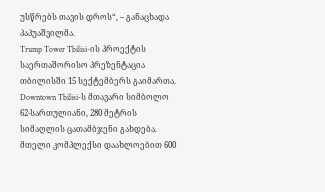უსწრებს თავის დროს“, – განაცხადა პაპუაშვილმა.
Trump Tower Tbilisi-ის პროექტის საერთაშორისო პრეზენტაცია თბილისში 15 სექტემბერს გაიმართა. Downtown Tbilisi-ს მთავარი სიმბოლო 62-სართულიანი, 280 მეტრის სიმაღლის ცათამბჯენი გახდება. მთელი კომპლექსი დაახლოებით 600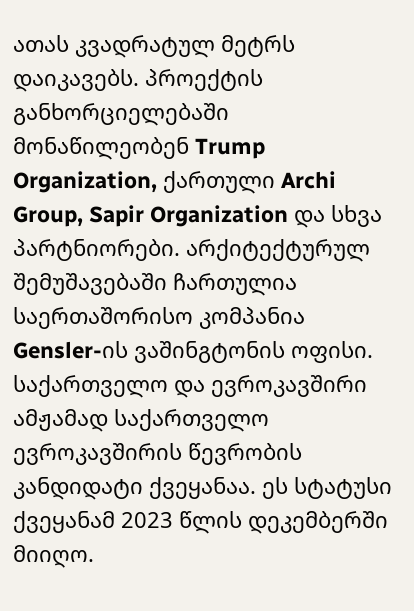ათას კვადრატულ მეტრს დაიკავებს. პროექტის განხორციელებაში მონაწილეობენ Trump Organization, ქართული Archi Group, Sapir Organization და სხვა პარტნიორები. არქიტექტურულ შემუშავებაში ჩართულია საერთაშორისო კომპანია Gensler-ის ვაშინგტონის ოფისი.
საქართველო და ევროკავშირი
ამჟამად საქართველო ევროკავშირის წევრობის კანდიდატი ქვეყანაა. ეს სტატუსი ქვეყანამ 2023 წლის დეკემბერში მიიღო.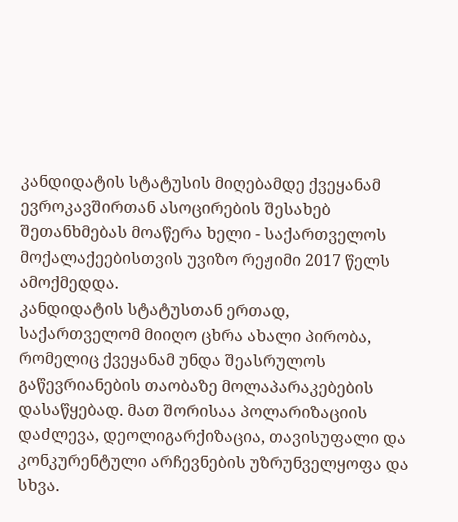კანდიდატის სტატუსის მიღებამდე ქვეყანამ ევროკავშირთან ასოცირების შესახებ შეთანხმებას მოაწერა ხელი - საქართველოს მოქალაქეებისთვის უვიზო რეჟიმი 2017 წელს ამოქმედდა.
კანდიდატის სტატუსთან ერთად, საქართველომ მიიღო ცხრა ახალი პირობა, რომელიც ქვეყანამ უნდა შეასრულოს გაწევრიანების თაობაზე მოლაპარაკებების დასაწყებად. მათ შორისაა პოლარიზაციის დაძლევა, დეოლიგარქიზაცია, თავისუფალი და კონკურენტული არჩევნების უზრუნველყოფა და სხვა.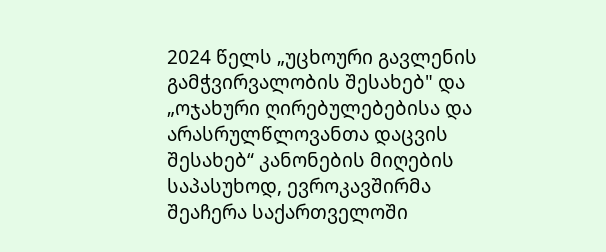2024 წელს „უცხოური გავლენის გამჭვირვალობის შესახებ" და „ოჯახური ღირებულებებისა და არასრულწლოვანთა დაცვის შესახებ“ კანონების მიღების საპასუხოდ, ევროკავშირმა შეაჩერა საქართველოში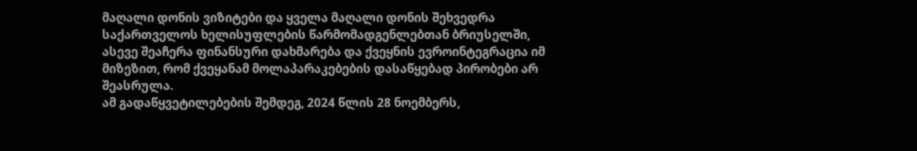მაღალი დონის ვიზიტები და ყველა მაღალი დონის შეხვედრა საქართველოს ხელისუფლების წარმომადგენლებთან ბრიუსელში, ასევე შეაჩერა ფინანსური დახმარება და ქვეყნის ევროინტეგრაცია იმ მიზეზით, რომ ქვეყანამ მოლაპარაკებების დასაწყებად პირობები არ შეასრულა.
ამ გადაწყვეტილებების შემდეგ, 2024 წლის 28 ნოემბერს,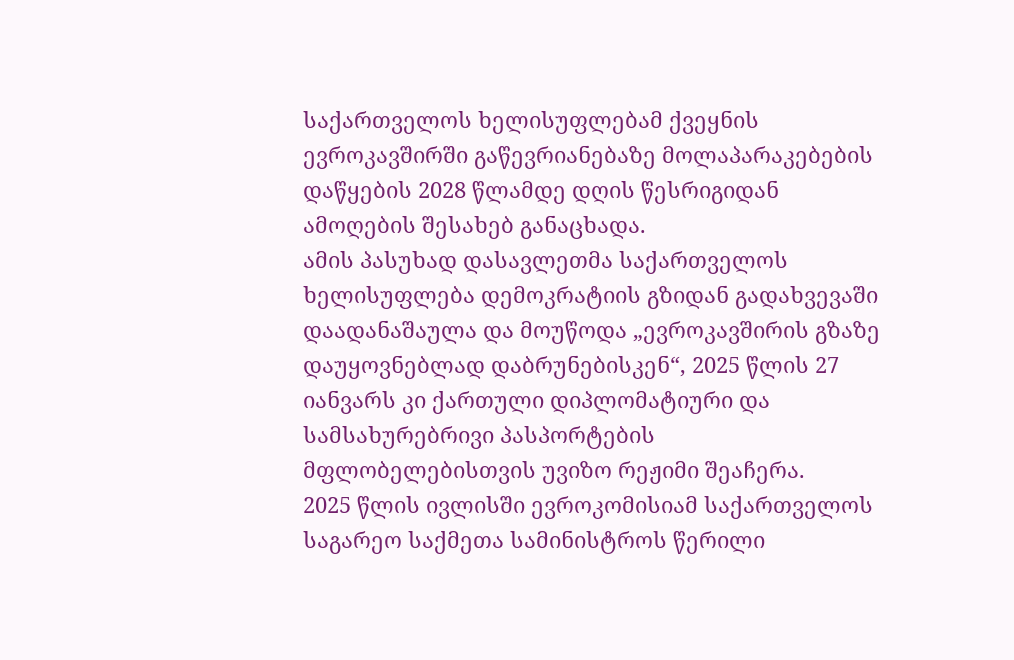საქართველოს ხელისუფლებამ ქვეყნის ევროკავშირში გაწევრიანებაზე მოლაპარაკებების დაწყების 2028 წლამდე დღის წესრიგიდან ამოღების შესახებ განაცხადა.
ამის პასუხად დასავლეთმა საქართველოს ხელისუფლება დემოკრატიის გზიდან გადახვევაში დაადანაშაულა და მოუწოდა „ევროკავშირის გზაზე დაუყოვნებლად დაბრუნებისკენ“, 2025 წლის 27 იანვარს კი ქართული დიპლომატიური და სამსახურებრივი პასპორტების მფლობელებისთვის უვიზო რეჟიმი შეაჩერა.
2025 წლის ივლისში ევროკომისიამ საქართველოს საგარეო საქმეთა სამინისტროს წერილი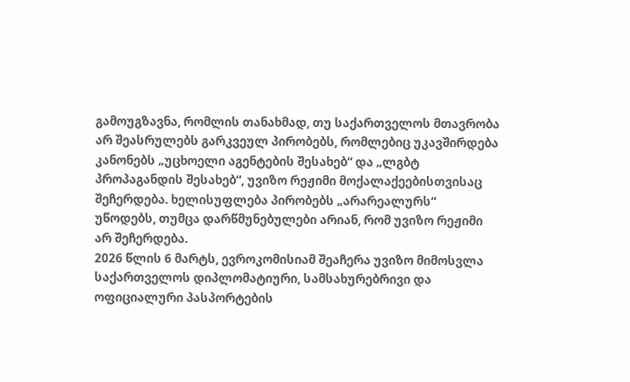გამოუგზავნა, რომლის თანახმად, თუ საქართველოს მთავრობა არ შეასრულებს გარკვეულ პირობებს, რომლებიც უკავშირდება კანონებს „უცხოელი აგენტების შესახებ“ და „ლგბტ პროპაგანდის შესახებ“, უვიზო რეჟიმი მოქალაქეებისთვისაც შეჩერდება. ხელისუფლება პირობებს „არარეალურს“ უწოდებს, თუმცა დარწმუნებულები არიან, რომ უვიზო რეჟიმი არ შეჩერდება.
2026 წლის 6 მარტს, ევროკომისიამ შეაჩერა უვიზო მიმოსვლა საქართველოს დიპლომატიური, სამსახურებრივი და ოფიციალური პასპორტების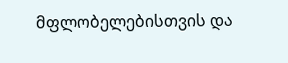მფლობელებისთვის და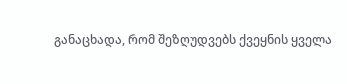განაცხადა, რომ შეზღუდვებს ქვეყნის ყველა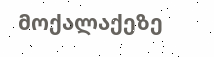მოქალაქეზე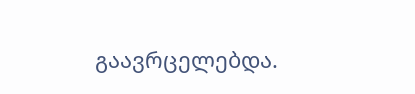გაავრცელებდა.